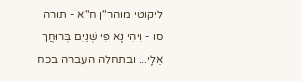ליקוטי מוהר"ן ח"א - תורה סו - וִיהִי נָא פִּי שְׁנַיִם בְּרוּחֲך אֵלָי... ובתחלה העברה בכח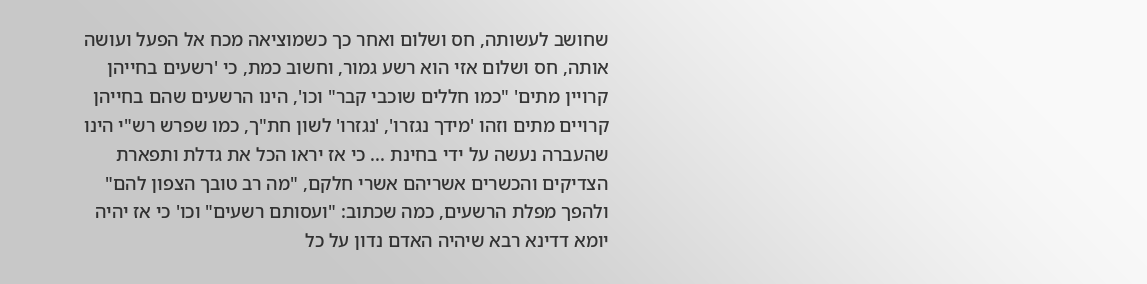שחושב לעשותה, חס ושלום ואחר כך כשמוציאה מכח אל הפעל ועושה אותה, חס ושלום אזי הוא רשע גמור, וחשוב כמת, כי 'רשעים בחייהן קרויין מתים' "כמו חללים שוכבי קבר" וכו', הינו הרשעים שהם בחייהן קרויים מתים וזהו 'מידך נגזרו', 'נגזרו' לשון חת"ך, כמו שפרש רש"י הינו שהעברה נעשה על ידי בחינת ... כי אז יראו הכל את גדלת ותפארת הצדיקים והכשרים אשריהם אשרי חלקם, "מה רב טובך הצפון להם" ולהפך מפלת הרשעים, כמה שכתוב: "ועסותם רשעים" וכו' כי אז יהיה יומא דדינא רבא שיהיה האדם נדון על כל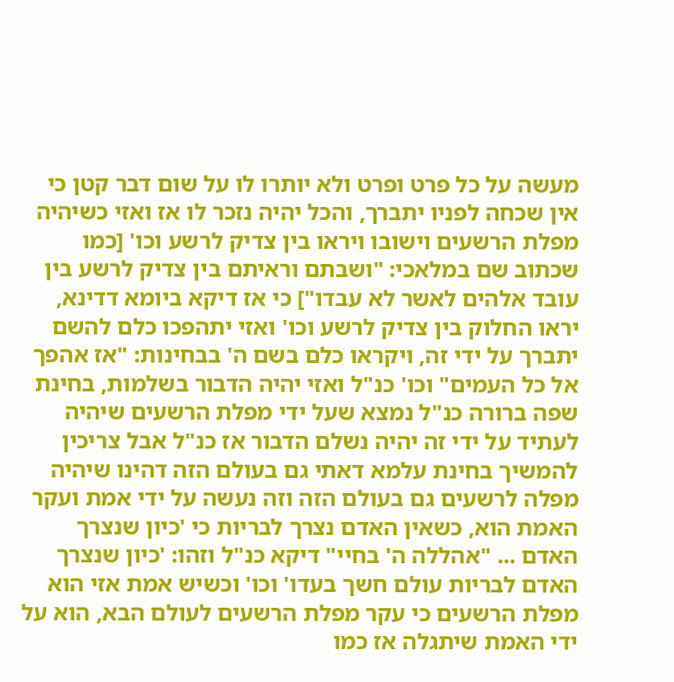מעשה על כל פרט ופרט ולא יותרו לו על שום דבר קטן כי אין שכחה לפניו יתברך, והכל יהיה נזכר לו אז ואזי כשיהיה מפלת הרשעים וישובו ויראו בין צדיק לרשע וכו' [כמו שכתוב שם במלאכי: "ושבתם וראיתם בין צדיק לרשע בין עובד אלהים לאשר לא עבדו"] כי אז דיקא ביומא דדינא, יראו החלוק בין צדיק לרשע וכו' ואזי יתהפכו כלם להשם יתברך על ידי זה, ויקראו כלם בשם ה' בבחינות: "אז אהפך אל כל העמים" וכו' כנ"ל ואזי יהיה הדבור בשלמות, בחינת שפה ברורה כנ"ל נמצא שעל ידי מפלת הרשעים שיהיה לעתיד על ידי זה יהיה נשלם הדבור אז כנ"ל אבל צריכין להמשיך בחינת עלמא דאתי גם בעולם הזה דהינו שיהיה מפלה לרשעים גם בעולם הזה וזה נעשה על ידי אמת ועקר האמת הוא, כשאין האדם נצרך לבריות כי 'כיון שנצרך האדם ... "אהללה ה' בחיי" דיקא כנ"ל וזהו: 'כיון שנצרך האדם לבריות עולם חשך בעדו' וכו' וכשיש אמת אזי הוא מפלת הרשעים כי עקר מפלת הרשעים לעולם הבא, הוא על ידי האמת שיתגלה אז כמו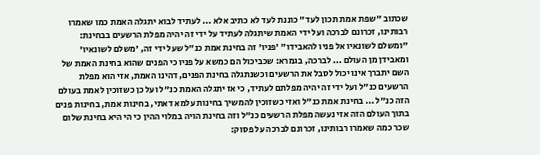שכתוב "שפת אמת תכון לעד" כוננת לעד לא כתיב אלא ... לעתיד לבוא יתגלה האמת כמו שאמרו רבותינו, זכרונם לברכה ועל ידי האמת שיתגלה לעתיד על ידי זה יהיה מפלת הרשעים בבחינת: "ומשלם לשונאיו אל פניו להאבידו" 'פניו' זה בחינת אמת כנ"ל שעל ידי זה, 'משלם לשונאיו' ומאבידן מן העולם ... לברכה, בגמרא: שכביכול הם כמשא על פניו כי הפנים שהוא בחינת האמת של השם יתברך אינו יכול לסבל את הרשעים וכשנתגלה בחינת הפנים, דהינו האמת, אזי הוא מפלת הרשעים כנ"ל ועל ידי זה יהיה מפלתם לעתיד, כי אז יתגלה האמת כנ"ל ועל כן כשזוכין לאמת בעולם הזה כנ"ל ... בחינת אמת כנ"ל ואזי כשזוכין להמשיך בחינות עלמא דאתי, בחינות אמת, בחינות פנים בתוך העולם הזה אזי נעשה מפלת הרשעים כנ"ל וזה בחינת הויה במלוי ההין כי הי היא בחינת שלום שכר כמה שאמרו רבותינו, זכרונם לברכה על פסוק: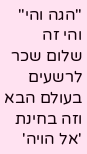"הגה והי" והי זה שלום שכר לרשעים בעולם הבא וזה בחינת 'אל הויה'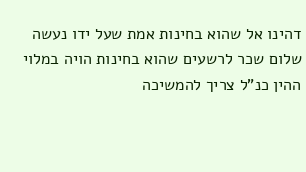דהינו אל שהוא בחינות אמת שעל ידו נעשה שלום שכר לרשעים שהוא בחינות הויה במלוי ההין כנ"ל צריך להמשיכה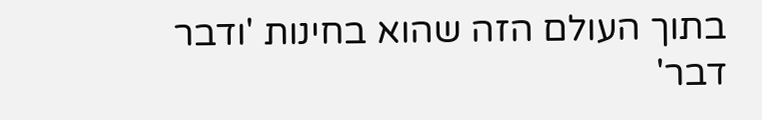בתוך העולם הזה שהוא בחינות 'ודבר דבר'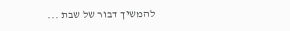להמשיך דבור של שבת ...